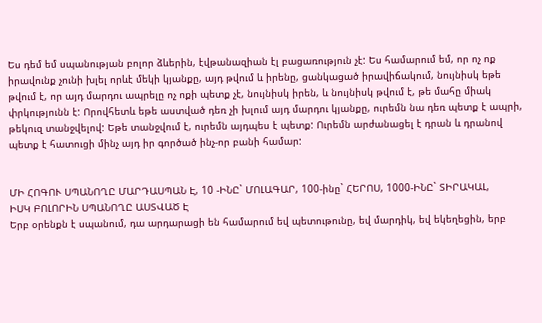Ես դեմ եմ սպանության բոլոր ձևերին, էվթանազիան էլ բացառություն չէ: Ես համարում եմ, որ ոչ ոք իրավունք չունի խլել որևէ մեկի կյանքը, այդ թվում և իրենը, ցանկացած իրավիճակում, նույնիսկ եթե թվում է, որ այդ մարդու ապրելը ոչ ոքի պետք չէ, նույնիսկ իրեն, և նույնիսկ թվում է, թե մահը միակ փրկությունն է: Որովհետև եթե աստված դեռ չի խլում այդ մարդու կյանքը, ուրեմն նա դեռ պետք է ապրի, թեկուզ տանջվելով: Եթե տանջվում է, ուրեմն այդպես է պետք: Ուրեմն արժանացել է դրան և դրանով պետք է հատուցի մինչ այդ իր գործած ինչ-որ բանի համար:


ՄԻ ՀՈԳՈՒ ՍՊԱՆՈՂԸ ՄԱՐԴԱՍՊԱՆ Է, 10 -ԻՆԸ` ՄՈԼԱԳԱՐ, 100-ինը` ՀԵՐՈՍ, 1000-ԻՆԸ` ՏԻՐԱԿԱԼ,
ԻՍԿ ԲՈԼՈՐԻՆ ՍՊԱՆՈՂԸ ԱՍՏՎԱԾ Է
Երբ օրենքն է սպանում, դա արդարացի են համարում եվ պետութունը, եվ մարդիկ, եվ եկեղեցին, երբ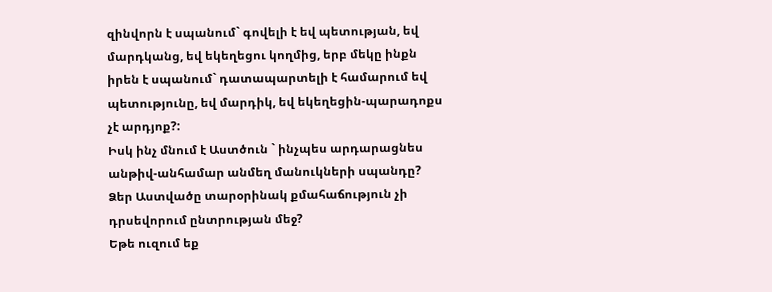զինվորն է սպանում` գովելի է եվ պետության, եվ մարդկանց, եվ եկեղեցու կողմից, երբ մեկը ինքն իրեն է սպանում` դատապարտելի է համարում եվ պետությունը, եվ մարդիկ, եվ եկեղեցին-պարադոքս չէ արդյոք?:
Իսկ ինչ մնում է Աստծուն ` ինչպես արդարացնես անթիվ-անհամար անմեղ մանուկների սպանդը?
Ձեր Աստվածը տարօրինակ քմահաճություն չի դրսեվորում ընտրության մեջ?
Եթե ուզում եք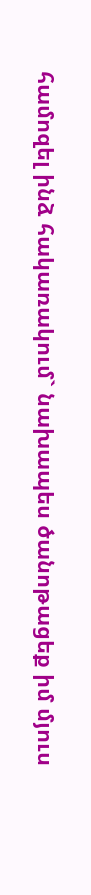համոզել ինձ հակառակում` նախապես ծանոթացեք իմ մյուս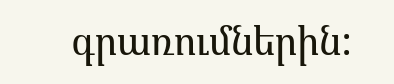գրառումներին: